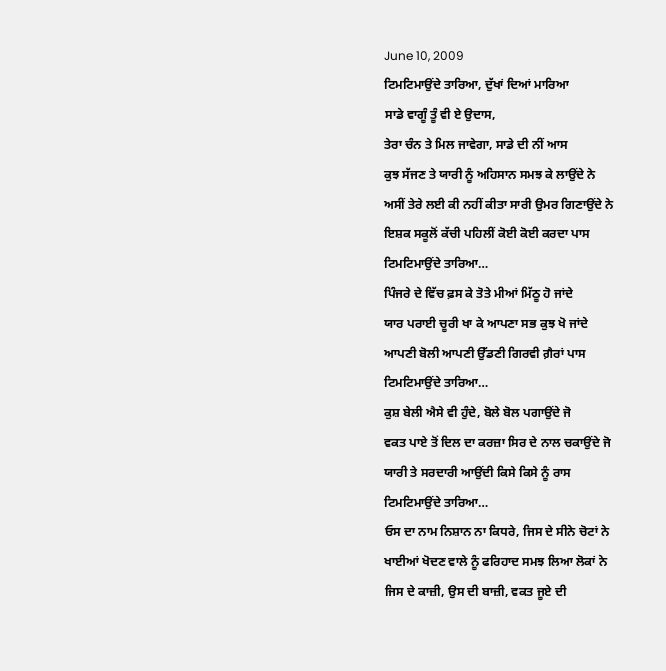June 10, 2009
ਟਿਮਟਿਮਾਉਂਦੇ ਤਾਰਿਆ, ਦੁੱਖਾਂ ਦਿਆਂ ਮਾਰਿਆ
ਸਾਡੇ ਵਾਗੂੰ ਤੂੰ ਵੀ ਏ ਉਦਾਸ,
ਤੇਰਾ ਚੰਨ ਤੇ ਮਿਲ ਜਾਵੇਗਾ, ਸਾਡੇ ਦੀ ਨੀਂ ਆਸ
ਕੁਝ ਸੱਜਣ ਤੇ ਯਾਰੀ ਨੂੰ ਅਹਿਸਾਨ ਸਮਝ ਕੇ ਲਾਉਂਦੇ ਨੇ
ਅਸੀਂ ਤੇਰੇ ਲਈ ਕੀ ਨਹੀਂ ਕੀਤਾ ਸਾਰੀ ਉਮਰ ਗਿਣਾਉਂਦੇ ਨੇ
ਇਸ਼ਕ ਸਕੂਲੋਂ ਕੱਚੀ ਪਹਿਲੀਂ ਕੋਈ ਕੋਈ ਕਰਦਾ ਪਾਸ
ਟਿਮਟਿਮਾਉਂਦੇ ਤਾਰਿਆ…
ਪਿੰਜਰੇ ਦੇ ਵਿੱਚ ਫ਼ਸ ਕੇ ਤੋਤੇ ਮੀਆਂ ਮਿੱਠੂ ਹੋ ਜਾਂਦੇ
ਯਾਰ ਪਰਾਈ ਚੂਰੀ ਖਾ ਕੇ ਆਪਣਾ ਸਭ ਕੁਝ ਖੋ ਜਾਂਦੇ
ਆਪਣੀ ਬੋਲੀ ਆਪਣੀ ਉੱਡਣੀ ਗਿਰਵੀ ਗ਼ੈਰਾਂ ਪਾਸ
ਟਿਮਟਿਮਾਉਂਦੇ ਤਾਰਿਆ…
ਕੁਸ਼ ਬੇਲੀ ਐਸੇ ਵੀ ਹੁੰਦੇ, ਬੋਲੇ ਬੋਲ ਪਗਾਉਂਦੇ ਜੋ
ਵਕਤ ਪਾਏ ਤੋਂ ਦਿਲ ਦਾ ਕਰਜ਼ਾ ਸਿਰ ਦੇ ਨਾਲ ਚਕਾਉਂਦੇ ਜੋ
ਯਾਰੀ ਤੇ ਸਰਦਾਰੀ ਆਉਂਦੀ ਕਿਸੇ ਕਿਸੇ ਨੂੰ ਰਾਸ
ਟਿਮਟਿਮਾਉਂਦੇ ਤਾਰਿਆ…
ਓਸ ਦਾ ਨਾਮ ਨਿਸ਼ਾਨ ਨਾ ਕਿਧਰੇ, ਜਿਸ ਦੇ ਸੀਨੇ ਚੋਟਾਂ ਨੇ
ਖਾਈਆਂ ਖੋਦਣ ਵਾਲੇ ਨੂੰ ਫਰਿਹਾਦ ਸਮਝ ਲਿਆ ਲੋਕਾਂ ਨੇ
ਜਿਸ ਦੇ ਕਾਜ਼ੀ, ਉਸ ਦੀ ਬਾਜ਼ੀ, ਵਕਤ ਜੂਏ ਦੀ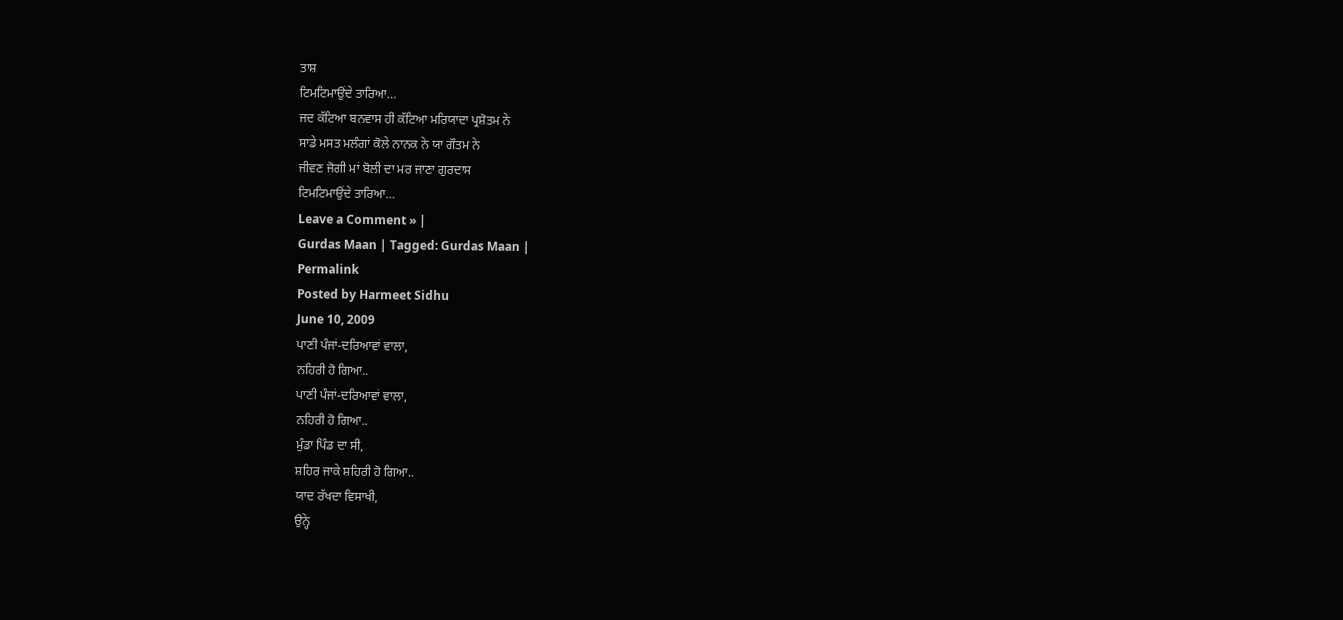ਤਾਸ਼
ਟਿਮਟਿਮਾਉਂਦੇ ਤਾਰਿਆ…
ਜਦ ਕੱਟਿਆ ਬਨਵਾਸ ਹੀ ਕੱਟਿਆ ਮਰਿਯਾਦਾ ਪ੍ਰਸ਼ੋਤਮ ਨੇ
ਸਾਡੇ ਮਸਤ ਮਲੰਗਾਂ ਕੋਲੇ ਨਾਨਕ ਨੇ ਯਾ ਗੌਤਮ ਨੇ
ਜੀਵਣ ਜੋਗੀ ਮਾਂ ਬੋਲੀ ਦਾ ਮਰ ਜਾਣਾ ਗੁਰਦਾਸ
ਟਿਮਟਿਮਾਉਂਦੇ ਤਾਰਿਆ…
Leave a Comment » |
Gurdas Maan | Tagged: Gurdas Maan |
Permalink
Posted by Harmeet Sidhu
June 10, 2009
ਪਾਣੀ ਪੰਜਾਂ-ਦਰਿਆਵਾਂ ਵਾਲਾ,
ਨਹਿਰੀ ਹੋ ਗਿਆ..
ਪਾਣੀ ਪੰਜਾਂ-ਦਰਿਆਵਾਂ ਵਾਲਾ,
ਨਹਿਰੀ ਹੋ ਗਿਆ..
ਮੁੰਡਾ ਪਿੰਡ ਦਾ ਸੀ,
ਸ਼ਹਿਰ ਜਾਕੇ ਸ਼ਹਿਰੀ ਹੋ ਗਿਆ..
ਯਾਦ ਰੱਖਦਾ ਵਿਸਾਖੀ,
ਉਨ੍ਹੇ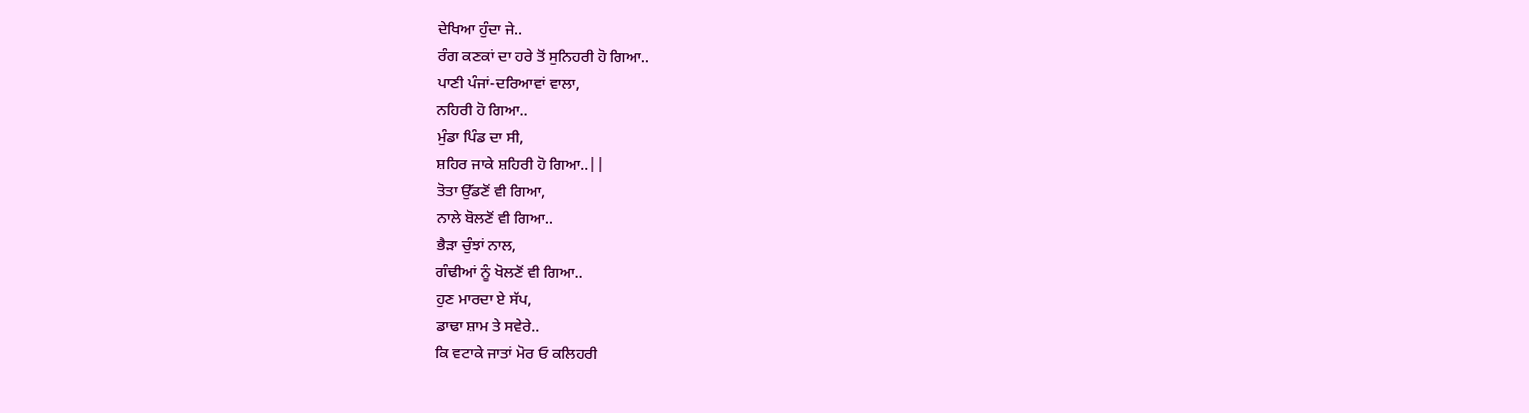ਦੇਖਿਆ ਹੁੰਦਾ ਜੇ..
ਰੰਗ ਕਣਕਾਂ ਦਾ ਹਰੇ ਤੋਂ ਸੁਨਿਹਰੀ ਹੋ ਗਿਆ..
ਪਾਣੀ ਪੰਜਾਂ-ਦਰਿਆਵਾਂ ਵਾਲਾ,
ਨਹਿਰੀ ਹੋ ਗਿਆ..
ਮੁੰਡਾ ਪਿੰਡ ਦਾ ਸੀ,
ਸ਼ਹਿਰ ਜਾਕੇ ਸ਼ਹਿਰੀ ਹੋ ਗਿਆ..||
ਤੋਤਾ ਉੱਡਣੋਂ ਵੀ ਗਿਆ,
ਨਾਲੇ ਬੋਲਣੋਂ ਵੀ ਗਿਆ..
ਭੈੜਾ ਚੁੰਝਾਂ ਨਾਲ,
ਗੰਢੀਆਂ ਨੂੰ ਖੋਲਣੋਂ ਵੀ ਗਿਆ..
ਹੁਣ ਮਾਰਦਾ ਏ ਸੱਪ,
ਡਾਢਾ ਸ਼ਾਮ ਤੇ ਸਵੇਰੇ..
ਕਿ ਵਟਾਕੇ ਜਾਤਾਂ ਮੋਰ ਓ ਕਲਿਹਰੀ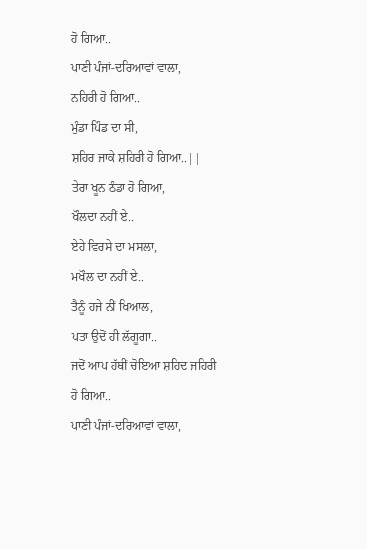ਹੋ ਗਿਆ..
ਪਾਣੀ ਪੰਜਾਂ-ਦਰਿਆਵਾਂ ਵਾਲਾ,
ਨਹਿਰੀ ਹੋ ਗਿਆ..
ਮੁੰਡਾ ਪਿੰਡ ਦਾ ਸੀ,
ਸ਼ਹਿਰ ਜਾਕੇ ਸ਼ਹਿਰੀ ਹੋ ਗਿਆ..||
ਤੇਰਾ ਖੂਨ ਠੰਡਾ ਹੋ ਗਿਆ,
ਖੌਲਦਾ ਨਹੀਂ ਏ..
ਏਹੇ ਵਿਰਸੇ ਦਾ ਮਸਲਾ,
ਮਖੌਲ ਦਾ ਨਹੀਂ ਏ..
ਤੈਨੂੰ ਹਜੇ ਨੀਂ ਖਿਆਲ,
ਪਤਾ ਉਦੋਂ ਹੀ ਲੱਗੂਗਾ..
ਜਦੋਂ ਆਪ ਹੱਥੀਂ ਚੋਇਆ ਸ਼ਹਿਦ ਜਹਿਰੀ ਹੋ ਗਿਆ..
ਪਾਣੀ ਪੰਜਾਂ-ਦਰਿਆਵਾਂ ਵਾਲਾ,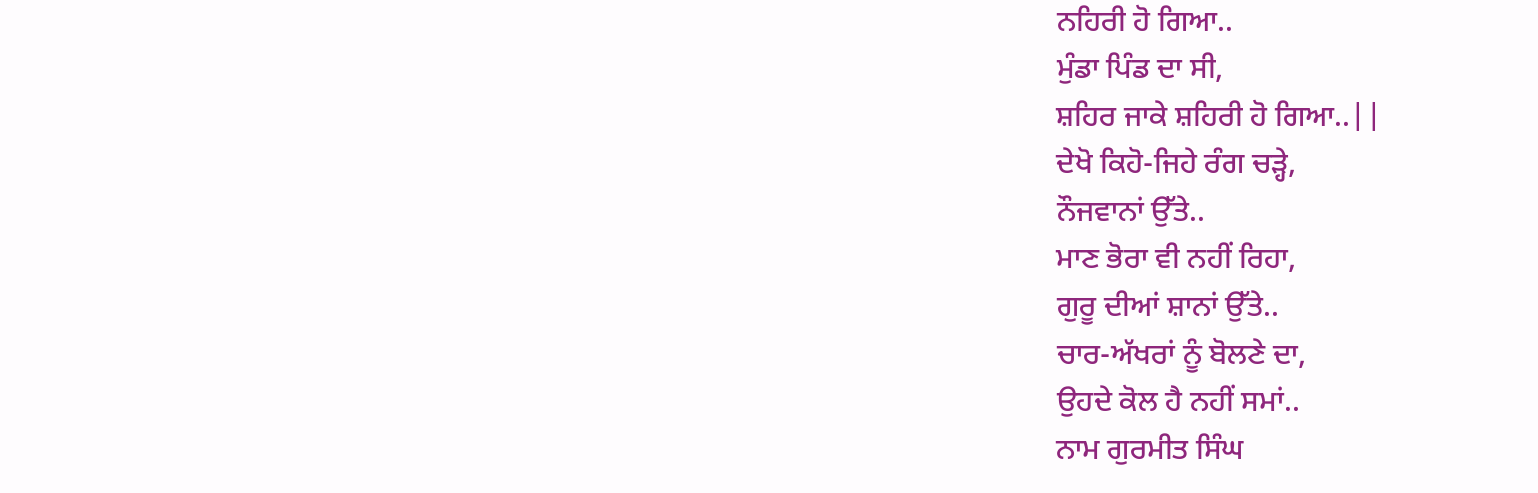ਨਹਿਰੀ ਹੋ ਗਿਆ..
ਮੁੰਡਾ ਪਿੰਡ ਦਾ ਸੀ,
ਸ਼ਹਿਰ ਜਾਕੇ ਸ਼ਹਿਰੀ ਹੋ ਗਿਆ..||
ਦੇਖੋ ਕਿਹੋ-ਜਿਹੇ ਰੰਗ ਚੜ੍ਹੇ,
ਨੌਜਵਾਨਾਂ ਉੱਤੇ..
ਮਾਣ ਭੋਰਾ ਵੀ ਨਹੀਂ ਰਿਹਾ,
ਗੁਰੂ ਦੀਆਂ ਸ਼ਾਨਾਂ ਉੱਤੇ..
ਚਾਰ-ਅੱਖਰਾਂ ਨੂੰ ਬੋਲਣੇ ਦਾ,
ਉਹਦੇ ਕੋਲ ਹੈ ਨਹੀਂ ਸਮਾਂ..
ਨਾਮ ਗੁਰਮੀਤ ਸਿੰਘ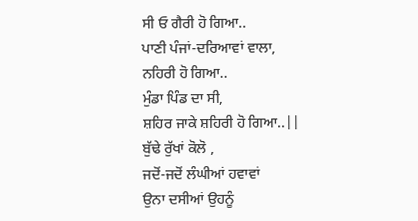ਸੀ ਓ ਗੈਰੀ ਹੋ ਗਿਆ..
ਪਾਣੀ ਪੰਜਾਂ-ਦਰਿਆਵਾਂ ਵਾਲਾ,
ਨਹਿਰੀ ਹੋ ਗਿਆ..
ਮੁੰਡਾ ਪਿੰਡ ਦਾ ਸੀ,
ਸ਼ਹਿਰ ਜਾਕੇ ਸ਼ਹਿਰੀ ਹੋ ਗਿਆ..||
ਬੁੱਢੇ ਰੁੱਖਾਂ ਕੋਲੋ ,
ਜਦੋਂ-ਜਦੋਂ ਲੰਘੀਆਂ ਹਵਾਵਾਂ
ਉਨਾ ਦਸੀਆਂ ਉਹਨੂੰ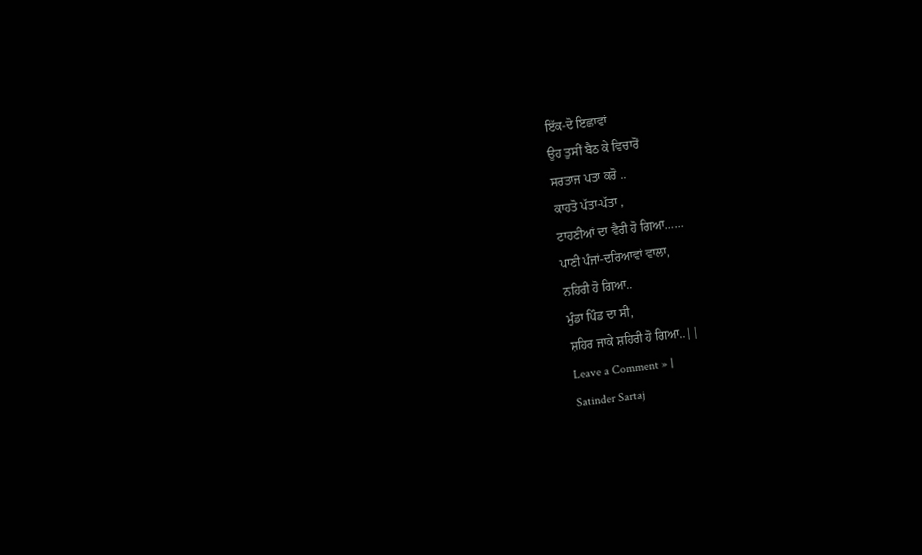ਇੱਕ-ਦੋ ਇਛਾਵਾਂ
ਉਹ ਤੁਸੀਂ ਬੈਠ ਕੇ ਵਿਚਾਰੋਂ
ਸਰਤਾਜ ਪਤਾ ਕਰੋ ..
ਕਾਹਤੋ ਪੱਤਾ-ਪੱਤਾ ,
ਟਾਹਣੀਆਂ ਦਾ ਵੈਰੀ ਹੋ ਗਿਆ……
ਪਾਣੀ ਪੰਜਾਂ-ਦਰਿਆਵਾਂ ਵਾਲਾ,
ਨਹਿਰੀ ਹੋ ਗਿਆ..
ਮੁੰਡਾ ਪਿੰਡ ਦਾ ਸੀ,
ਸ਼ਹਿਰ ਜਾਕੇ ਸ਼ਹਿਰੀ ਹੋ ਗਿਆ..||
Leave a Comment » |
Satinder Sartaj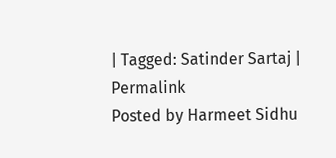| Tagged: Satinder Sartaj |
Permalink
Posted by Harmeet Sidhu